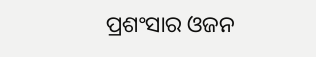ପ୍ରଶଂସାର ଓଜନ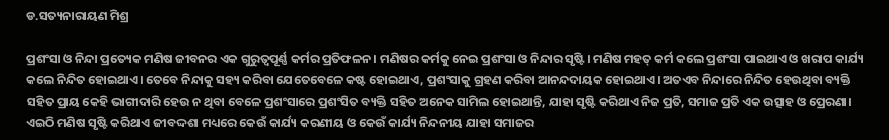ଡ.ସତ୍ୟନାରାୟଣ ମିଶ୍ର

ପ୍ରଶଂସା ଓ ନିନ୍ଦା ପ୍ରତ୍ୟେକ ମଣିଷ ଜୀବନର ଏକ ଗୁରୁତ୍ୱପୂର୍ଣ୍ଣ କର୍ମର ପ୍ରତିଫଳନ। ମଣିଷର କର୍ମକୁ ନେଇ ପ୍ରଶଂସା ଓ ନିନ୍ଦାର ସୃଷ୍ଟି। ମଣିଷ ମହତ୍‌ କର୍ମ କଲେ ପ୍ରଶଂସା ପାଇଥାଏ ଓ ଖରାପ କାର୍ଯ୍ୟ କଲେ ନିନ୍ଦିତ ହୋଇଥାଏ। ତେବେ ନିନ୍ଦାକୁ ସହ୍ୟ କରିବା ଯେତେବେଳେ କଷ୍ଟ ହୋଇଥାଏ, ପ୍ରଶଂସାକୁ ଗ୍ରହଣ କରିବା ଆନନ୍ଦଦାୟକ ହୋଇଥାଏ। ଅତଏବ ନିନ୍ଦାରେ ନିନ୍ଦିତ ହେଉଥିବା ବ୍ୟକ୍ତି ସହିତ ପ୍ରାୟ କେହି ଭାଗୀଦାରି ହେଉ ନ ଥିବା ବେଳେ ପ୍ରଶଂସାରେ ପ୍ରଶଂସିତ ବ୍ୟକ୍ତି ସହିତ ଅନେକ ସାମିଲ ହୋଇଥାନ୍ତି, ଯାହା ସୃଷ୍ଟି କରିଥାଏ ନିଜ ପ୍ରତି, ସମାଜ ପ୍ରତି ଏକ ଉତ୍ସାହ ଓ ପ୍ରେରଣା। ଏଇଠି ମଣିଷ ସୃଷ୍ଟି କରିଥାଏ ଜୀବଦ୍ଦଶା ମଧ୍ୟରେ କେଉଁ କାର୍ଯ୍ୟ କରଣୀୟ ଓ କେଉଁ କାର୍ଯ୍ୟ ନିନ୍ଦନୀୟ ଯାହା ସମାଜର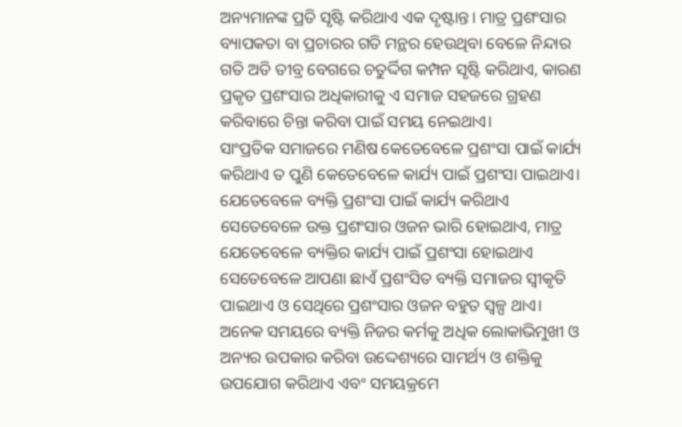ଅନ୍ୟମାନଙ୍କ ପ୍ରତି ସୃଷ୍ଟି କରିଥାଏ ଏକ ଦୃଷ୍ଟାନ୍ତ। ମାତ୍ର ପ୍ରଶଂସାର ବ୍ୟାପକତା ବା ପ୍ରଚାରର ଗତି ମନ୍ଥର ହେଉଥିବା ବେଳେ ନିନ୍ଦାର ଗତି ଅତି ତୀବ୍ର ବେଗରେ ଚତୁର୍ଦ୍ଦିଗ କମ୍ପନ ସୃଷ୍ଟି କରିଥାଏ, କାରଣ ପ୍ରକୃତ ପ୍ରଶଂସାର ଅଧିକାରୀକୁ ଏ ସମାଜ ସହଜରେ ଗ୍ରହଣ କରିବାରେ ଚିନ୍ତା କରିବା ପାଇଁ ସମୟ ନେଇଥାଏ।
ସାଂପ୍ରତିକ ସମାଜରେ ମଣିଷ କେତେବେଳେ ପ୍ରଶଂସା ପାଇଁ କାର୍ଯ୍ୟ କରିଥାଏ ତ ପୁଣି କେତେବେଳେ କାର୍ଯ୍ୟ ପାଇଁ ପ୍ରଶଂସା ପାଇଥାଏ। ଯେତେବେଳେ ବ୍ୟକ୍ତି ପ୍ରଶଂସା ପାଇଁ କାର୍ଯ୍ୟ କରିଥାଏ ସେତେବେଳେ ଉକ୍ତ ପ୍ରଶଂସାର ଓଜନ ଭାରି ହୋଇଥାଏ, ମାତ୍ର ଯେତେବେଳେ ବ୍ୟକ୍ତିର କାର୍ଯ୍ୟ ପାଇଁ ପ୍ରଶଂସା ହୋଇଥାଏ ସେତେବେଳେ ଆପଣା ଛାଏଁ ପ୍ରଶଂସିତ ବ୍ୟକ୍ତି ସମାଜର ସ୍ବୀକୃତି ପାଇଥାଏ ଓ ସେଥିରେ ପ୍ରଶଂସାର ଓଜନ ବହୁତ ସ୍ବଳ୍ପ ଥାଏ। ଅନେକ ସମୟରେ ବ୍ୟକ୍ତି ନିଜର କର୍ମକୁ ଅଧିକ ଲୋକାଭିମୁଖୀ ଓ ଅନ୍ୟର ଉପକାର କରିବା ଉଦ୍ଦେଶ୍ୟରେ ସାମର୍ଥ୍ୟ ଓ ଶକ୍ତିକୁ ଉପଯୋଗ କରିଥାଏ ଏବଂ ସମୟକ୍ରମେ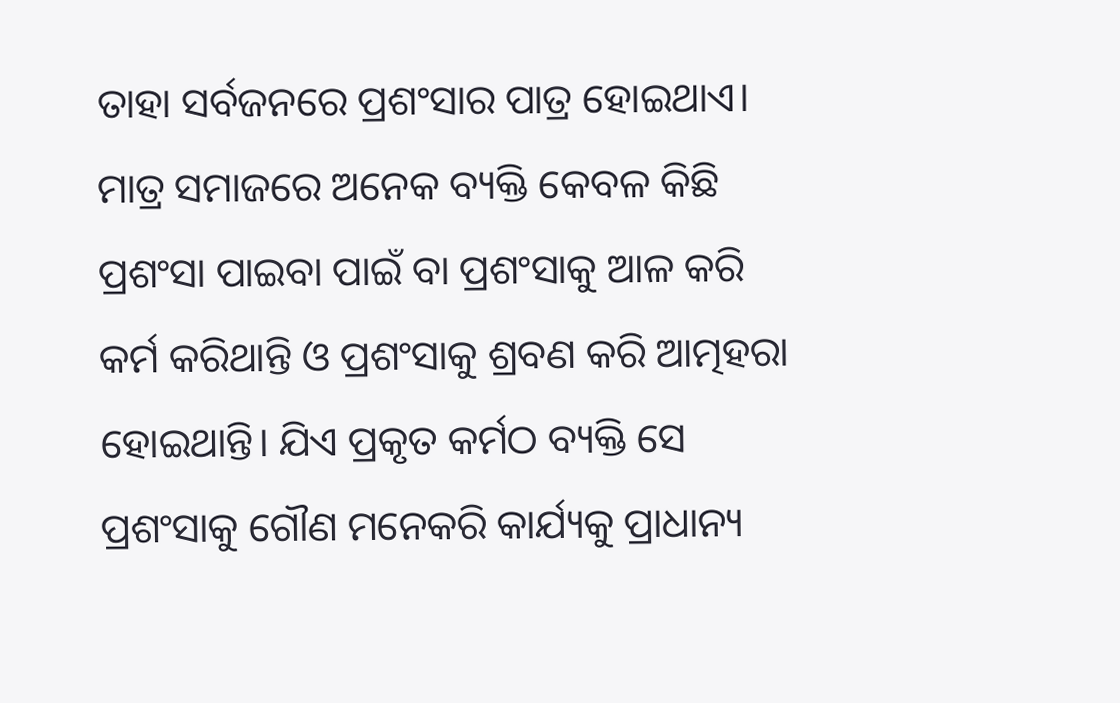ତାହା ସର୍ବଜନରେ ପ୍ରଶଂସାର ପାତ୍ର ହୋଇଥାଏ। ମାତ୍ର ସମାଜରେ ଅନେକ ବ୍ୟକ୍ତି କେବଳ କିଛି ପ୍ରଶଂସା ପାଇବା ପାଇଁ ବା ପ୍ରଶଂସାକୁ ଆଳ କରି କର୍ମ କରିଥାନ୍ତି ଓ ପ୍ରଶଂସାକୁ ଶ୍ରବଣ କରି ଆତ୍ମହରା ହୋଇଥାନ୍ତି। ଯିଏ ପ୍ରକୃତ କର୍ମଠ ବ୍ୟକ୍ତି ସେ ପ୍ରଶଂସାକୁ ଗୌଣ ମନେକରି କାର୍ଯ୍ୟକୁ ପ୍ରାଧାନ୍ୟ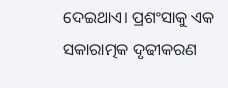ଦେଇଥାଏ। ପ୍ରଶଂସାକୁ ଏକ ସକାରାତ୍ମକ ଦୃଢୀକରଣ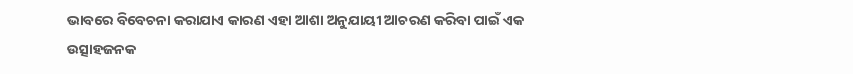ଭାବରେ ବିବେଚନା କରାଯାଏ କାରଣ ଏହା ଆଶା ଅନୁଯାୟୀ ଆଚରଣ କରିବା ପାଇଁ ଏକ ଉତ୍ସାହଜନକ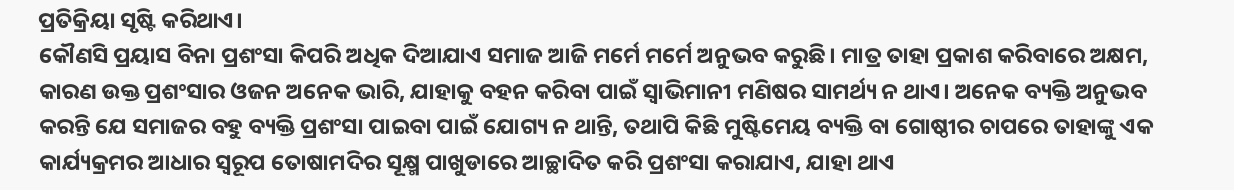ପ୍ରତିକ୍ରିୟା ସୃଷ୍ଟି କରିଥାଏ।
କୌଣସି ପ୍ରୟାସ ବିନା ପ୍ରଶଂସା କିପରି ଅଧିକ ଦିଆଯାଏ ସମାଜ ଆଜି ମର୍ମେ ମର୍ମେ ଅନୁଭବ କରୁଛି। ମାତ୍ର ତାହା ପ୍ରକାଶ କରିବାରେ ଅକ୍ଷମ, କାରଣ ଉକ୍ତ ପ୍ରଶଂସାର ଓଜନ ଅନେକ ଭାରି, ଯାହାକୁ ବହନ କରିବା ପାଇଁ ସ୍ବାଭିମାନୀ ମଣିଷର ସାମର୍ଥ୍ୟ ନ ଥାଏ। ଅନେକ ବ୍ୟକ୍ତି ଅନୁଭବ କରନ୍ତି ଯେ ସମାଜର ବହୁ ବ୍ୟକ୍ତି ପ୍ରଶଂସା ପାଇବା ପାଇଁ ଯୋଗ୍ୟ ନ ଥାନ୍ତି, ତଥାପି କିଛି ମୁଷ୍ଟିମେୟ ବ୍ୟକ୍ତି ବା ଗୋଷ୍ଠୀର ଚାପରେ ତାହାଙ୍କୁ ଏକ କାର୍ଯ୍ୟକ୍ରମର ଆଧାର ସ୍ବରୂପ ତୋଷାମଦିର ସୂକ୍ଷ୍ମ ପାଖୁଡାରେ ଆଚ୍ଛାଦିତ କରି ପ୍ରଶଂସା କରାଯାଏ, ଯାହା ଥାଏ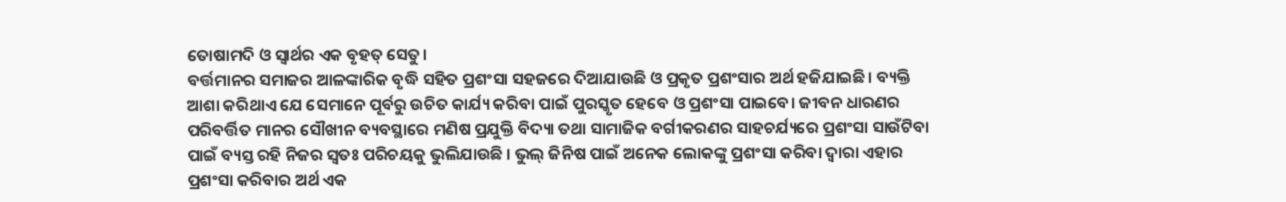ତୋଷାମଦି ଓ ସ୍ବାର୍ଥର ଏକ ବୃହତ୍‌ ସେତୁ।
ବର୍ତ୍ତମାନର ସମାଜର ଆଳଙ୍କାରିକ ବୃଦ୍ଧି ସହିତ ପ୍ରଶଂସା ସହଜରେ ଦିଆଯାଉଛି ଓ ପ୍ରକୃତ ପ୍ରଶଂସାର ଅର୍ଥ ହଜିଯାଇଛି। ବ୍ୟକ୍ତି ଆଶା କରିଥାଏ ଯେ ସେମାନେ ପୂର୍ବରୁ ଉଚିତ କାର୍ଯ୍ୟ କରିବା ପାଇଁ ପୁରସ୍କୃତ ହେବେ ଓ ପ୍ରଶଂସା ପାଇବେ। ଜୀବନ ଧାରଣର ପରିବର୍ତ୍ତିତ ମାନର ସୌଖୀନ ବ୍ୟବସ୍ଥାରେ ମଣିଷ ପ୍ରଯୁକ୍ତି ବିଦ୍ୟା ତଥା ସାମାଜିକ ବର୍ଗୀକରଣର ସାହଚର୍ଯ୍ୟରେ ପ୍ରଶଂସା ସାଉଁଟିବା ପାଇଁ ବ୍ୟସ୍ତ ରହି ନିଜର ସ୍ବତଃ ପରିଚୟକୁ ଭୁଲିଯାଉଛି । ଭୁଲ୍‌ ଜିନିଷ ପାଇଁ ଅନେକ ଲୋକଙ୍କୁ ପ୍ରଶଂସା କରିବା ଦ୍ୱାରା ଏହାର ପ୍ରଶଂସା କରିବାର ଅର୍ଥ ଏକ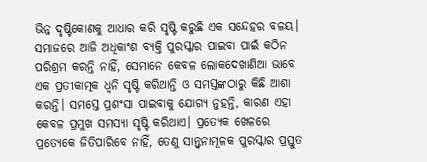ଭିନ୍ନ ଦୃଷ୍ଟିକୋଣକୁ ଆଧାର କରି ସୃଷ୍ଟି କରୁଛି ଏକ ସନ୍ଦେହର ବଳୟ। ସମାଜରେ ଆଜି ଅଧିକାଂଶ ବ୍ୟକ୍ତି ପୁରସ୍କାର ପାଇବା ପାଇଁ କଠିନ ପରିଶ୍ରମ କରନ୍ତି ନାହିଁ, ସେମାନେ କେବଳ ଲୋକଦେଖାଣିଆ ଭାବେ ଏକ ପ୍ରତୀକାତ୍ମକ ଧ୍ୱନି ସୃଷ୍ଟି କରିଥାନ୍ତି ଓ ସମସ୍ତଙ୍କଠାରୁ କିଛି ଆଶା କରନ୍ତି। ସମସ୍ତେ ପ୍ରଶଂସା ପାଇବାକୁ ଯୋଗ୍ୟ ନୁହନ୍ତି, କାରଣ ଏହା କେବଳ ପ୍ରମୁଖ ସମସ୍ୟା ସୃଷ୍ଟି କରିଥାଏ। ପ୍ରତ୍ୟେକ ଖେଳରେ ପ୍ରତ୍ୟେକେ ଜିତିପାରିବେ ନାହିଁ, ତେଣୁ ସାନ୍ତ୍ୱନାମୂଳକ ପୁରସ୍କାର ପ୍ରସ୍ତୁତ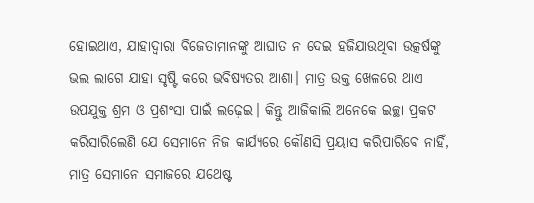ହୋଇଥାଏ, ଯାହାଦ୍ୱାରା ବିଜେତାମାନଙ୍କୁ ଆଘାତ ନ ଦେଇ ହଜିଯାଉଥିବା ଉତ୍କର୍ଷଙ୍କୁ ଭଲ ଲାଗେ ଯାହା ସୃଷ୍ଟି କରେ ଭବିଷ୍ୟତର ଆଶା। ମାତ୍ର ଉକ୍ତ ଖେଳରେ ଥାଏ ଉପଯୁକ୍ତ ଶ୍ରମ ଓ ପ୍ରଶଂସା ପାଇଁ ଲଢ଼େଇ। କିନ୍ତୁ ଆଜିକାଲି ଅନେକେ ଇଚ୍ଛା ପ୍ରକଟ କରିସାରିଲେଣି ଯେ ସେମାନେ ନିଜ କାର୍ଯ୍ୟରେ କୌଣସି ପ୍ରୟାସ କରିପାରିବେ ନାହିଁ, ମାତ୍ର ସେମାନେ ସମାଜରେ ଯଥେଷ୍ଟ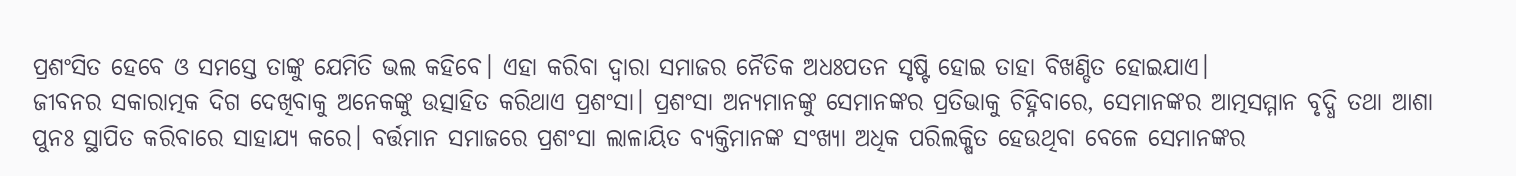ପ୍ରଶଂସିତ ହେବେ ଓ ସମସ୍ତେ ତାଙ୍କୁ ଯେମିତି ଭଲ କହିବେ। ଏହା କରିବା ଦ୍ୱାରା ସମାଜର ନୈତିକ ଅଧଃପତନ ସୃଷ୍ଟି ହୋଇ ତାହା ବିଖଣ୍ଡିତ ହୋଇଯାଏ।
ଜୀବନର ସକାରାତ୍ମକ ଦିଗ ଦେଖିବାକୁ ଅନେକଙ୍କୁ ଉତ୍ସାହିତ କରିଥାଏ ପ୍ରଶଂସା। ପ୍ରଶଂସା ଅନ୍ୟମାନଙ୍କୁ ସେମାନଙ୍କର ପ୍ରତିଭାକୁ ଚିହ୍ନିବାରେ, ସେମାନଙ୍କର ଆତ୍ମସମ୍ମାନ ବୃଦ୍ଧି ତଥା ଆଶା ପୁନଃ ସ୍ଥାପିତ କରିବାରେ ସାହାଯ୍ୟ କରେ। ବର୍ତ୍ତମାନ ସମାଜରେ ପ୍ରଶଂସା ଲାଳାୟିତ ବ୍ୟକ୍ତିମାନଙ୍କ ସଂଖ୍ୟା ଅଧିକ ପରିଲକ୍ଷିତ ହେଉଥିବା ବେଳେ ସେମାନଙ୍କର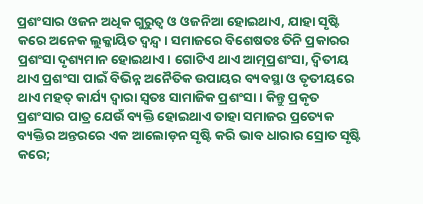ପ୍ରଶଂସାର ଓଜନ ଅଧିକ ଗୁରୁତ୍ୱ ଓ ଓଜନିଆ ହୋଇଥାଏ, ଯାହା ସୃଷ୍ଟି କରେ ଅନେକ ଲୁକ୍କାୟିତ ଦ୍ୱନ୍ଦ୍ୱ। ସମାଜରେ ବିଶେଷତଃ ତିନି ପ୍ରକାରର ପ୍ରଶଂସା ଦୃଶ୍ୟମାନ ହୋଇଥାଏ। ଗୋଟିଏ ଥାଏ ଆତ୍ମପ୍ରଶଂସା, ଦ୍ୱିତୀୟ ଥାଏ ପ୍ରଶଂସା ପାଇଁ ବିଭିନ୍ନ ଅନୈତିକ ଉପାୟର ବ୍ୟବସ୍ଥା ଓ ତୃତୀୟରେ ଥାଏ ମହତ୍‌ କାର୍ଯ୍ୟ ଦ୍ୱାରା ସ୍ବତଃ ସାମାଜିକ ପ୍ରଶଂସା। କିନ୍ତୁ ପ୍ରକୃତ ପ୍ରଶଂସାର ପାତ୍ର ଯେଉଁ ବ୍ୟକ୍ତି ହୋଇଥାଏ ତାହା ସମାଜର ପ୍ରତ୍ୟେକ ବ୍ୟକ୍ତିର ଅନ୍ତରରେ ଏକ ଆଲୋଡ଼ନ ସୃଷ୍ଟି କରି ଭାବ ଧାରାର ସ୍ରୋତ ସୃଷ୍ଟି କରେ;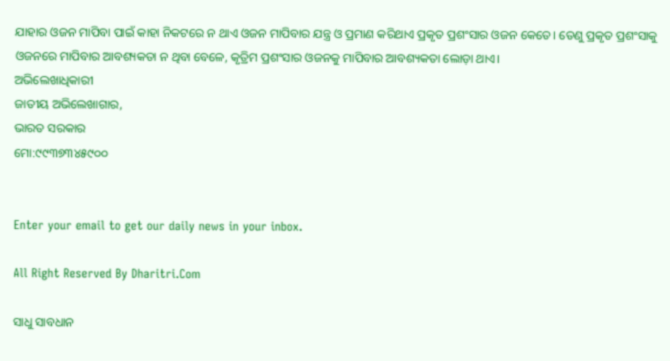ଯାହାର ଓଜନ ମାପିବା ପାଇଁ କାହା ନିକଟରେ ନ ଥାଏ ଓଜନ ମାପିବାର ଯନ୍ତ୍ର ଓ ପ୍ରମାଣ କରିଥାଏ ପ୍ରକୃତ ପ୍ରଶଂସାର ଓଜନ କେତେ। ତେଣୁ ପ୍ରକୃତ ପ୍ରଶଂସାକୁ ଓଜନରେ ମାପିବାର ଆବଶ୍ୟକତା ନ ଥିବା ବେଳେ, କୃତ୍ରିମ ପ୍ରଶଂସାର ଓଜନକୁ ମାପିବାର ଆବଶ୍ୟକତା ଲୋଡ଼ା ଥାଏ।
ଅଭିଲେଖାଧିକାରୀ
ଜାତୀୟ ଅଭିଲେଖାଗାର,
ଭାରତ ସରକାର
ମୋ:୯୯୩୭୩୪୫୯୦୦


Enter your email to get our daily news in your inbox.

All Right Reserved By Dharitri.Com

ସାଧୁ ସାବଧାନ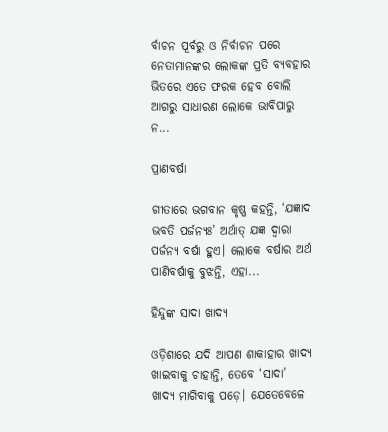ର୍ବାଚନ ପୂର୍ବରୁ ଓ ନିର୍ବାଚନ ପରେ ନେତାମାନଙ୍କର ଲୋକଙ୍କ ପ୍ରତି ବ୍ୟବହାର ଭିତରେ ଏତେ ଫରକ ହେବ ବୋଲି ଆଗରୁ ସାଧାରଣ ଲୋକେ ଭାବିପାରୁ ନ...

ପ୍ରାଣବର୍ଷା

ଗୀତାରେ ଭଗବାନ କୃଷ୍ଣ କହନ୍ତି, ‘ଯଜ୍ଞାଦ ଭବତି ପର୍ଜନ୍ୟଃ’ ଅର୍ଥାତ୍‌ ଯଜ୍ଞ ଦ୍ୱାରା ପର୍ଜନ୍ୟ ବର୍ଷା ହୁଏ। ଲୋକେ ବର୍ଷାର ଅର୍ଥ ପାଣିବର୍ଷାକୁ ବୁଝନ୍ତି, ଏହା...

ହିନ୍ଦୁଙ୍କ ସାଦା ଖାଦ୍ୟ

ଓଡ଼ିଶାରେ ଯଦି ଆପଣ ଶାକାହାର ଖାଦ୍ୟ ଖାଇବାକୁ ଚାହାନ୍ତି, ତେବେ ‘ସାଦା’ ଖାଦ୍ୟ ମାଗିବାକୁ ପଡ଼େ। ଯେତେବେଳେ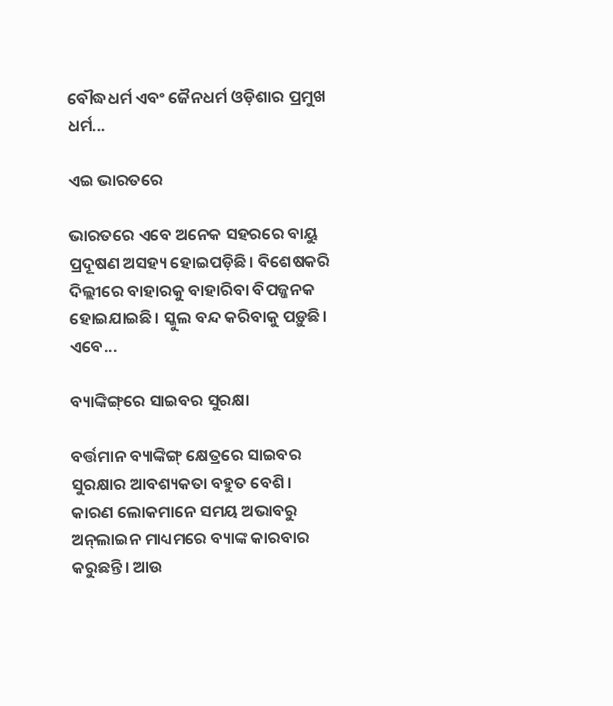ବୌଦ୍ଧଧର୍ମ ଏବଂ ଜୈନଧର୍ମ ଓଡ଼ିଶାର ପ୍ରମୁଖ ଧର୍ମ...

ଏଇ ଭାରତରେ

ଭାରତରେ ଏବେ ଅନେକ ସହରରେ ବାୟୁ ପ୍ରଦୂଷଣ ଅସହ୍ୟ ହୋଇପଡ଼ିଛି। ବିଶେଷକରି ଦିଲ୍ଲୀରେ ବାହାରକୁ ବାହାରିବା ବିପଜ୍ଜନକ ହୋଇଯାଇଛି। ସ୍କୁଲ ବନ୍ଦ କରିବାକୁ ପଡ଼ୁଛି। ଏବେ...

ବ୍ୟାଙ୍କିଙ୍ଗ୍‌ରେ ସାଇବର ସୁରକ୍ଷା

ବର୍ତ୍ତମାନ ବ୍ୟାଙ୍କିଙ୍ଗ୍‌ କ୍ଷେତ୍ରରେ ସାଇବର ସୁରକ୍ଷାର ଆବଶ୍ୟକତା ବହୁତ ବେଶି। କାରଣ ଲୋକମାନେ ସମୟ ଅଭାବରୁ ଅନ୍‌ଲାଇନ ମାଧ୍ୟମରେ ବ୍ୟାଙ୍କ କାରବାର କରୁଛନ୍ତି। ଆଉ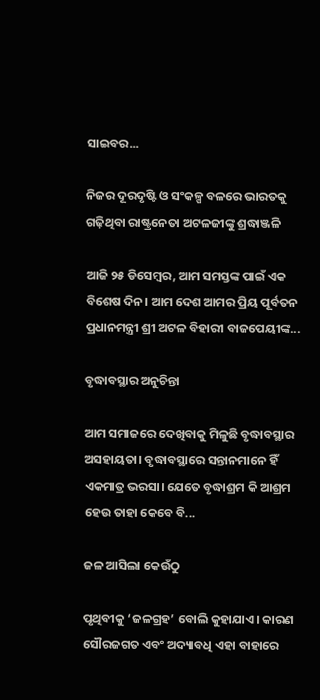ସାଇବର...

ନିଜର ଦୂରଦୃଷ୍ଟି ଓ ସଂକଳ୍ପ ବଳରେ ଭାରତକୁ ଗଢ଼ିଥିବା ରାଷ୍ଟ୍ରନେତା ଅଟଳଜୀଙ୍କୁ ଶ୍ରଦ୍ଧାଞ୍ଜଳି

ଆଜି ୨୫ ଡିସେମ୍ବର, ଆମ ସମସ୍ତଙ୍କ ପାଇଁ ଏକ ବିଶେଷ ଦିନ। ଆମ ଦେଶ ଆମର ପ୍ରିୟ ପୂର୍ବତନ ପ୍ରଧାନମନ୍ତ୍ରୀ ଶ୍ରୀ ଅଟଳ ବିହାରୀ ବାଜପେୟୀଙ୍କ...

ବୃଦ୍ଧାବସ୍ଥାର ଅନୁଚିନ୍ତା

ଆମ ସମାଜରେ ଦେଖିବାକୁ ମିଳୁଛି ବୃଦ୍ଧାବସ୍ଥାର ଅସହାୟତା। ବୃଦ୍ଧାବସ୍ଥାରେ ସନ୍ତାନମାନେ ହିଁ ଏକମାତ୍ର ଭରସା। ଯେତେ ବୃଦ୍ଧାଶ୍ରମ କି ଆଶ୍ରମ ହେଉ ତାହା କେବେ ବି...

ଜଳ ଆସିଲା କେଉଁଠୁ

ପୃଥିବୀକୁ ‘ଜଳଗ୍ରହ’ ବୋଲି କୁହାଯାଏ। କାରଣ ସୌରଜଗତ ଏବଂ ଅଦ୍ୟାବଧି ଏହା ବାହାରେ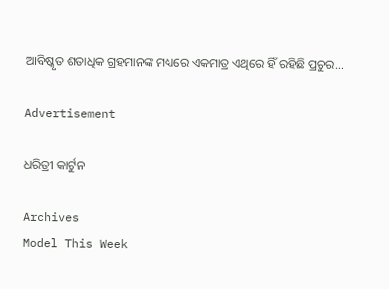ଆବିଷ୍କୃତ ଶତାଧିକ ଗ୍ରହମାନଙ୍କ ମଧ୍ୟରେ ଏକମାତ୍ର ଏଥିରେ ହିଁ ରହିଛି ପ୍ରଚୁର...

Advertisement

ଧରିତ୍ରୀ କାର୍ଟୁନ

Archives
Model This Week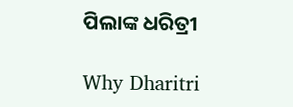ପିଲାଙ୍କ ଧରିତ୍ରୀ

Why Dharitri